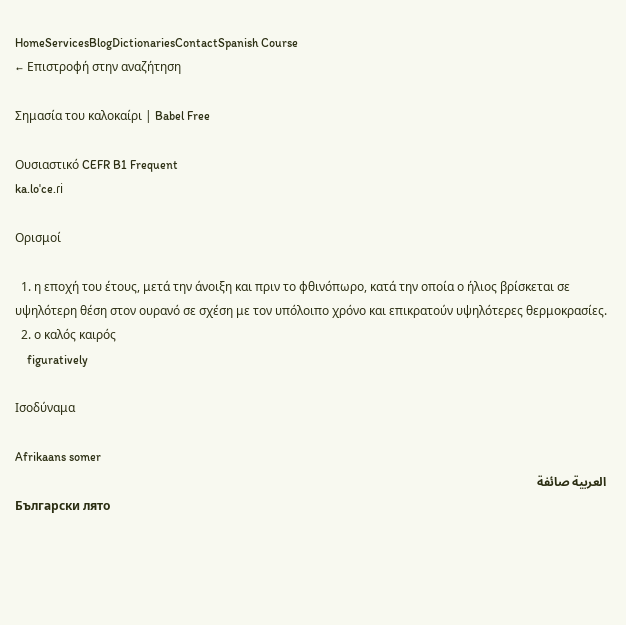HomeServicesBlogDictionariesContactSpanish Course
← Επιστροφή στην αναζήτηση

Σημασία του καλοκαίρι | Babel Free

Ουσιαστικό CEFR B1 Frequent
ka.loˈce.ɾi

Ορισμοί

  1. η εποχή του έτους, μετά την άνοιξη και πριν το φθινόπωρο, κατά την οποία ο ήλιος βρίσκεται σε υψηλότερη θέση στον ουρανό σε σχέση με τον υπόλοιπο χρόνο και επικρατούν υψηλότερες θερμοκρασίες.
  2. ο καλός καιρός
    figuratively

Ισοδύναμα

Afrikaans somer
العربية صائفة
Български лято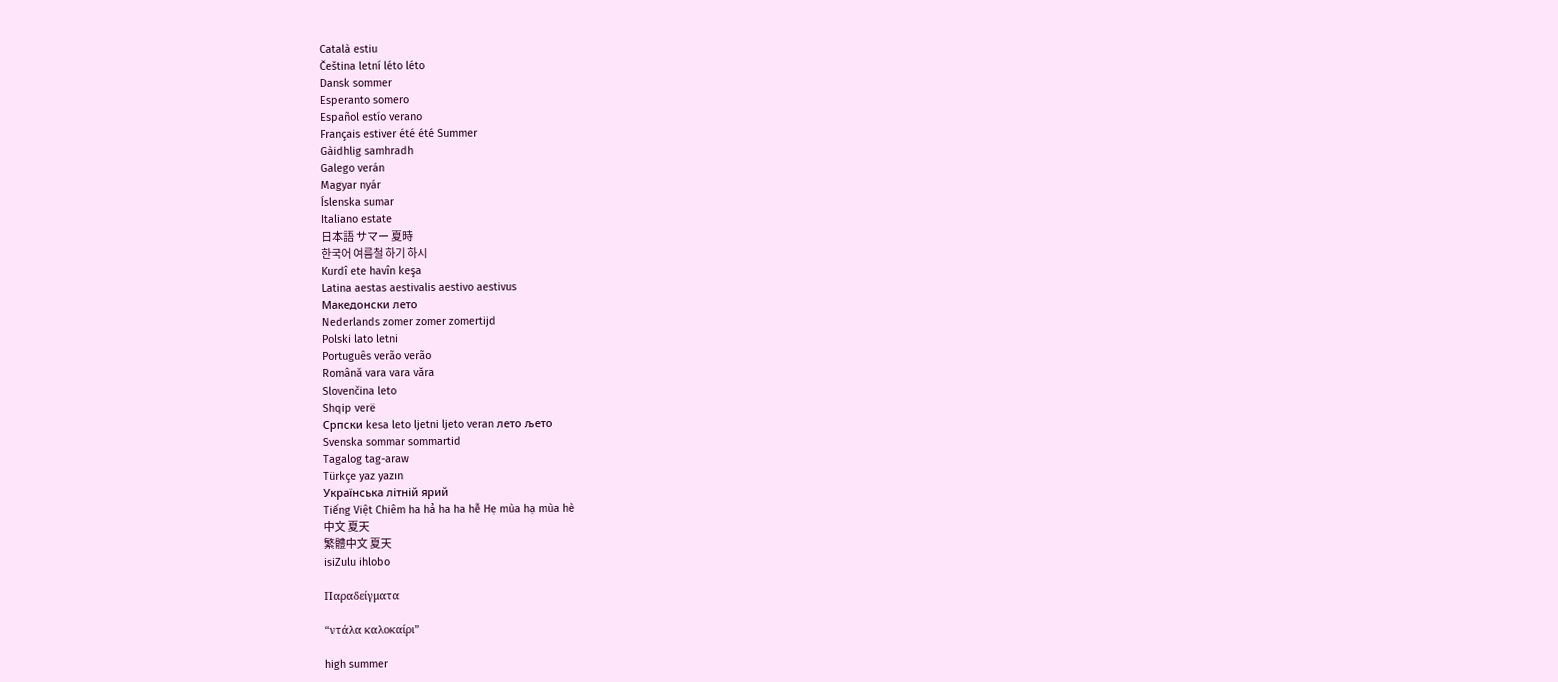Català estiu
Čeština letní léto léto
Dansk sommer
Esperanto somero
Español estío verano
Français estiver été été Summer
Gàidhlig samhradh
Galego verán
Magyar nyár
Íslenska sumar
Italiano estate
日本語 サマー 夏時
한국어 여름철 하기 하시
Kurdî ete havîn keşa
Latina aestas aestivalis aestivo aestivus
Македонски лето
Nederlands zomer zomer zomertijd
Polski lato letni
Português verão verão
Română vara vara văra
Slovenčina leto
Shqip verë
Српски kesa leto ljetni ljeto veran лето љето
Svenska sommar sommartid
Tagalog tag-araw
Türkçe yaz yazın
Українська літній ярий
Tiếng Việt Chiêm ha hả ha ha hễ Hẹ mùa hạ mùa hè
中文 夏天
繁體中文 夏天
isiZulu ihlobo

Παραδείγματα

“ντάλα καλοκαίρι”

high summer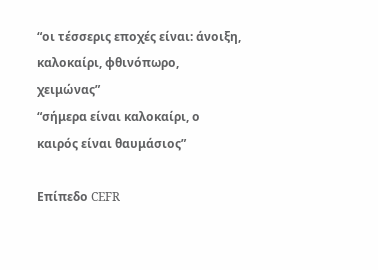“οι τέσσερις εποχές είναι: άνοιξη, καλοκαίρι, φθινόπωρο, χειμώνας”
“σήμερα είναι καλοκαίρι, ο καιρός είναι θαυμάσιος”

Επίπεδο CEFR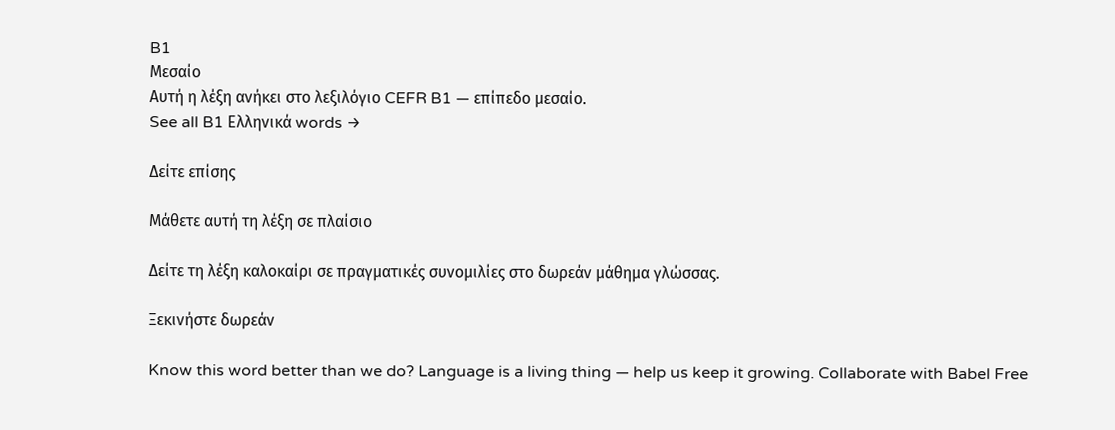B1
Μεσαίο
Αυτή η λέξη ανήκει στο λεξιλόγιο CEFR B1 — επίπεδο μεσαίο.
See all B1 Ελληνικά words →

Δείτε επίσης

Μάθετε αυτή τη λέξη σε πλαίσιο

Δείτε τη λέξη καλοκαίρι σε πραγματικές συνομιλίες στο δωρεάν μάθημα γλώσσας.

Ξεκινήστε δωρεάν

Know this word better than we do? Language is a living thing — help us keep it growing. Collaborate with Babel Free